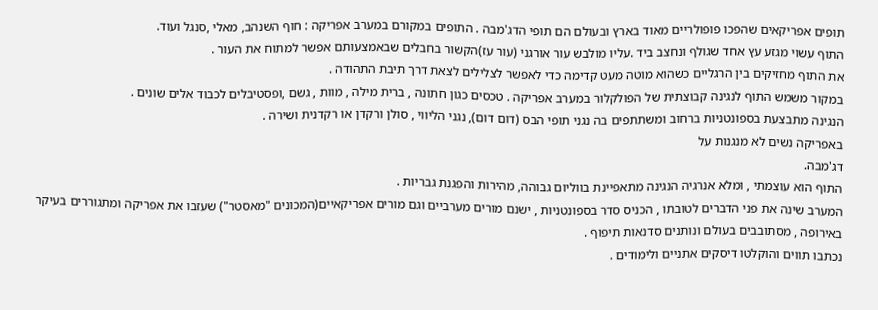תופים אפריקאים שהפכו פופולריים מאוד בארץ ובעולם הם תופי הדג'מבה . התופים במקורם במערב אפריקה : חוף השנהב, מאלי ,סנגל ועוד.
התוף עשוי מגזע עץ אחד שגולף ונחצב ביד .עליו מולבש עור אורגני (עור עז)הקשור בחבלים שבאמצעותם אפשר למתוח את העור .
את התוף מחזיקים בין הרגליים כשהוא מוטה מעט קדימה כדי לאפשר לצלילים לצאת דרך תיבת התהודה .
במקור משמש התוף לנגינה קבוצתית של הפולקלור במערב אפריקה . טכסים כגון חתונה , ברית מילה , מוות , גשם ,ופסטיבלים לכבוד אלים שונים .
הנגינה מתבצעת בספונטניות ברחוב ומשתתפים בה נגני תופי הבס (דום דום), נגני הליווי , סולן ורקדן או רקדנית ושירה .
באפריקה נשים לא מנגנות על
דג'מבה.
התוף הוא עוצמתי , ומלא אנרגיה הנגינה מתאפיינת בווליום גבוהה, מהירות והפגנת גבריות .
המערב שינה את פני הדברים לטובתו , הכניס סדר בספונטניות , ישנם מורים מערביים וגם מורים אפריקאיים(המכונים "מאסטר") שעזבו את אפריקה ומתגוררים בעיקר באירופה , מסתובבים בעולם ונותנים סדנאות תיפוף .
נכתבו תווים והוקלטו דיסקים אתניים ולימודים .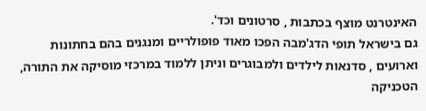האינטרנט מוצף בכתבות , סרטונים וכד'.
גם בישראל תופי הדג'מבה הפכו מאוד פופולריים ומנגנים בהם בחתונות וארועים , סדנאות לילדים ולמבוגרים וניתן ללמוד במרכזי מוסיקה את התורה, הטכניקה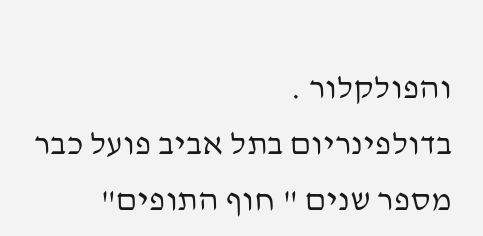והפולקלור .
בדולפינריום בתל אביב פועל כבר מספר שנים " חוף התופים"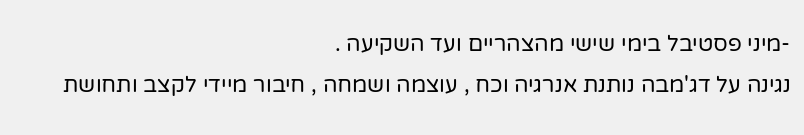-מיני פסטיבל בימי שישי מהצהריים ועד השקיעה .
נגינה על דג'מבה נותנת אנרגיה וכח , עוצמה ושמחה , חיבור מיידי לקצב ותחושת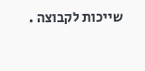שייכות לקבוצה .